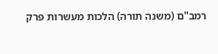רמב"ם (משנה תורה) הלכות מעשרות פרק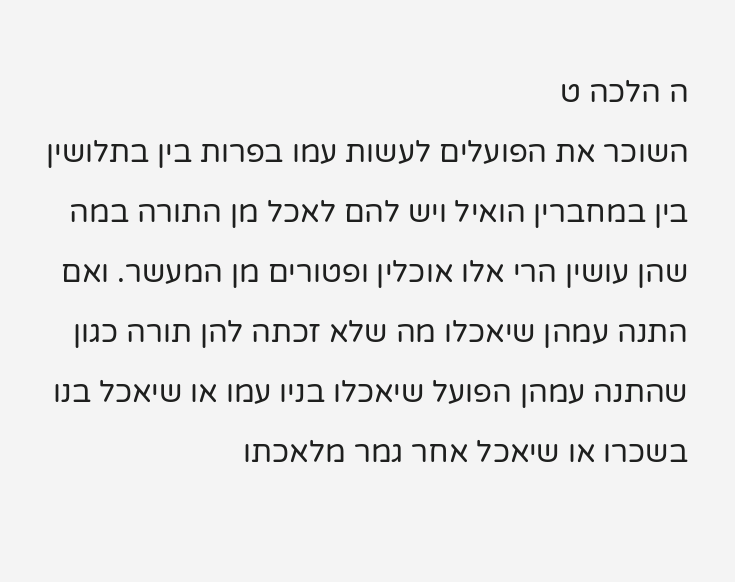ה הלכה ט
השוכר את הפועלים לעשות עמו בפרות בין בתלושין בין במחברין הואיל ויש להם לאכל מן התורה במה שהן עושין הרי אלו אוכלין ופטורים מן המעשר. ואם התנה עמהן שיאכלו מה שלא זכתה להן תורה כגון שהתנה עמהן הפועל שיאכלו בניו עמו או שיאכל בנו בשכרו או שיאכל אחר גמר מלאכתו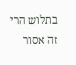בתלוש הרי זה אסור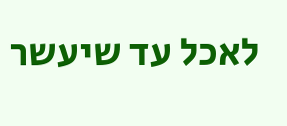לאכל עד שיעשר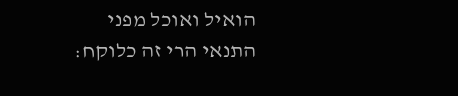הואיל ואוכל מפני התנאי הרי זה כלוקח: